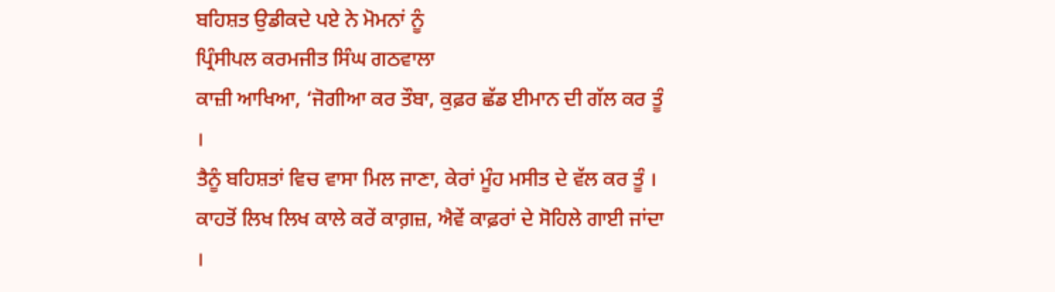ਬਹਿਸ਼ਤ ਉਡੀਕਦੇ ਪਏ ਨੇ ਮੋਮਨਾਂ ਨੂੰ
ਪ੍ਰਿੰਸੀਪਲ ਕਰਮਜੀਤ ਸਿੰਘ ਗਠਵਾਲਾ
ਕਾਜ਼ੀ ਆਖਿਆ, ‘ਜੋਗੀਆ ਕਰ ਤੌਬਾ, ਕੁਫ਼ਰ ਛੱਡ ਈਮਾਨ ਦੀ ਗੱਲ ਕਰ ਤੂੰ ।
ਤੈਨੂੰ ਬਹਿਸ਼ਤਾਂ ਵਿਚ ਵਾਸਾ ਮਿਲ ਜਾਣਾ, ਕੇਰਾਂ ਮੂੰਹ ਮਸੀਤ ਦੇ ਵੱਲ ਕਰ ਤੂੰ ।
ਕਾਹਤੋਂ ਲਿਖ ਲਿਖ ਕਾਲੇ ਕਰੇਂ ਕਾਗ਼ਜ਼, ਐਵੇਂ ਕਾਫ਼ਰਾਂ ਦੇ ਸੋਹਿਲੇ ਗਾਈ ਜਾਂਦਾ ।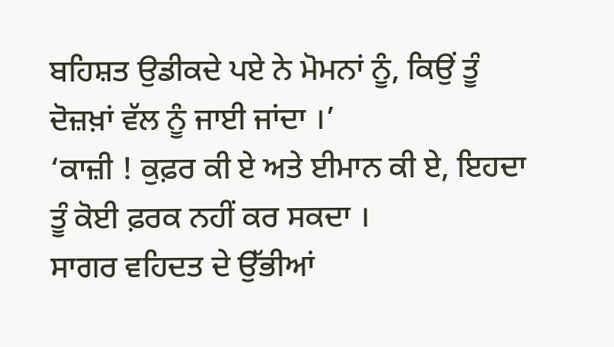ਬਹਿਸ਼ਤ ਉਡੀਕਦੇ ਪਏ ਨੇ ਮੋਮਨਾਂ ਨੂੰ, ਕਿਉਂ ਤੂੰ ਦੋਜ਼ਖ਼ਾਂ ਵੱਲ ਨੂੰ ਜਾਈ ਜਾਂਦਾ ।’
‘ਕਾਜ਼ੀ ! ਕੁਫ਼ਰ ਕੀ ਏ ਅਤੇ ਈਮਾਨ ਕੀ ਏ, ਇਹਦਾ ਤੂੰ ਕੋਈ ਫ਼ਰਕ ਨਹੀਂ ਕਰ ਸਕਦਾ ।
ਸਾਗਰ ਵਹਿਦਤ ਦੇ ਉੱਭੀਆਂ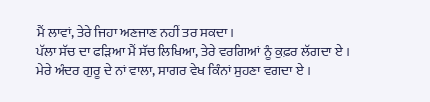ਮੈਂ ਲਾਵਾਂ, ਤੇਰੇ ਜਿਹਾ ਅਣਜਾਣ ਨਹੀਂ ਤਰ ਸਕਦਾ ।
ਪੱਲਾ ਸੱਚ ਦਾ ਫੜਿਆ ਮੈਂ ਸੱਚ ਲਿਖਿਆ, ਤੇਰੇ ਵਰਗਿਆਂ ਨੂੰ ਕੁਫ਼ਰ ਲੱਗਦਾ ਏ ।
ਮੇਰੇ ਅੰਦਰ ਗੁਰੂ ਦੇ ਨਾਂ ਵਾਲਾ, ਸਾਗਰ ਵੇਖ ਕਿੰਨਾਂ ਸੁਹਣਾ ਵਗਦਾ ਏ ।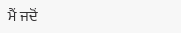ਮੈਂ ਜਦੋਂ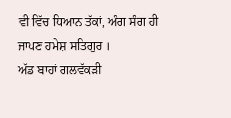ਵੀ ਵਿੱਚ ਧਿਆਨ ਤੱਕਾਂ, ਅੰਗ ਸੰਗ ਹੀ ਜਾਪਣ ਹਮੇਸ਼ ਸਤਿਗੁਰ ।
ਅੱਡ ਬਾਹਾਂ ਗਲਵੱਕੜੀ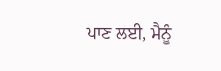ਪਾਣ ਲਈ, ਮੈਨੂੰ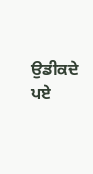ਉਡੀਕਦੇ ਪਏ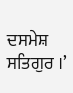ਦਸਮੇਸ਼ ਸਤਿਗੁਰ ।’